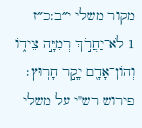מקור משלי י״ב:כ״ז
1 לֹא־יַחֲרֹ֣ךְ רְמִיָּ֣ה צֵיד֑וֹ וְהוֹן־אָדָ֖ם יָקָ֣ר חָרֽוּץ׃
פירוש רש"י על משלי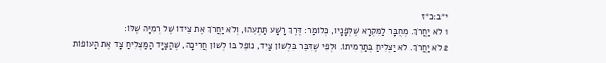י״ב:כ״ז
1 לֹא יַחֲרֹךְ. מְחֻבָּר לַמִּקְרָא שֶׁלְּפָנָיו, כְּלוֹמַר: דֶּרֶךְ רָשָׁע תַּתְעֵהוּ, וְלֹא יַחֲרֹךְ אֶת צֵידוֹ שֶׁל רְמִיָּה שֶׁלּוֹ:
2 לֹא יַחֲרֹךְ. לֹא יַצְלִיחַ בְּתַרְמִיתוֹ. וּלְפִי שֶׁדִּבֵּר בִּלְשׁוֹן צַיִד, נוֹפֵל בּוֹ לְשׁוֹן חֲרִיכָה, שֶׁהַצַּיָּד הַמַּצְלִיחַ צָד אֶת הָעוֹפוֹת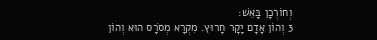וְחוֹרְכָן בָּאֵשׁ:
3 וְהוֹן אָדָם יָקָר חָרוּץ. מִקְרָא מְסֹרָס הוּא וְהוֹן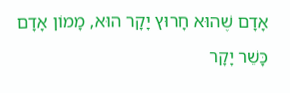אָדָם שֶׁהוּא חָרוּץ יָקָר הוּא, מָמוֹן אָדָם כָּשֵׁר יָקָר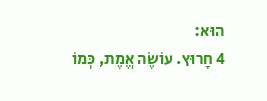הוּא:
4 חָרוּץ. עוֹשֶׂה אֱמֶת, כְּמוֹ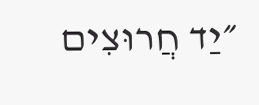״יַד חֲרוּצִים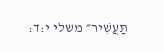תַּעֲשִׁיר״ משלי י:ד: